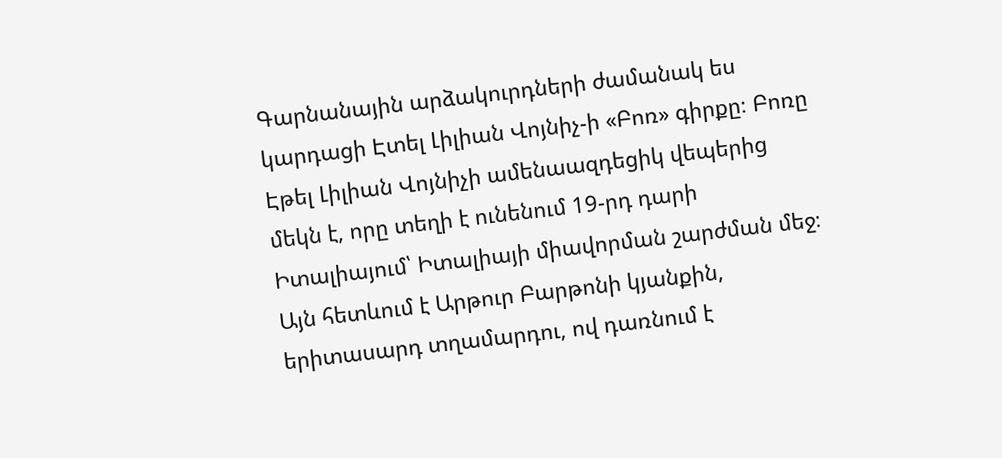Գարնանային արձակուրդների ժամանակ ես կարդացի Էտել Լիլիան Վոյնիչ-ի «Բոռ» գիրքը։ Բոռը Էթել Լիլիան Վոյնիչի ամենաազդեցիկ վեպերից մեկն է, որը տեղի է ունենում 19-րդ դարի Իտալիայում՝ Իտալիայի միավորման շարժման մեջ։ Այն հետևում է Արթուր Բարթոնի կյանքին, երիտասարդ տղամարդու, ով դառնում է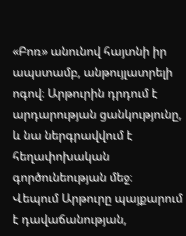«Բոռ» անունով հայտնի իր ապստամբ, անթույլատրելի ոգով։ Արթուրին դրդում է արդարության ցանկությունը, և նա ներգրավվում է հեղափոխական գործունեության մեջ։
Վեպում Արթուրը պայքարում է դավաճանության,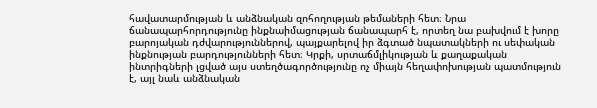հավատարմության և անձնական զոհողության թեմաների հետ։ Նրա ճանապարհորդությունը ինքնաիմացության ճանապարհ է, որտեղ նա բախվում է խորը բարոյական դժվարություններով, պայքարելով իր ձգտած նպատակների ու սեփական ինքնության բարդությունների հետ։ Կրքի, սրտաճմլիկության և քաղաքական ինտրիգների լցված այս ստեղծագործությունը ոչ միայն հեղափոխության պատմություն է, այլ նաև անձնական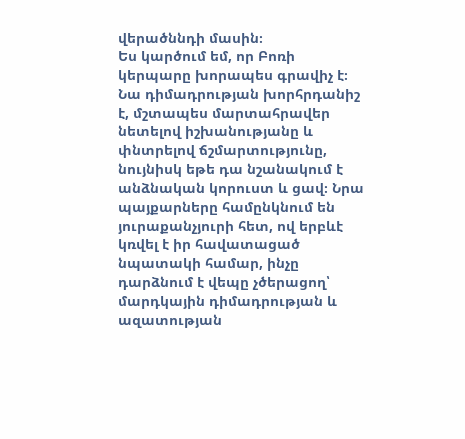վերածննդի մասին։
Ես կարծում եմ, որ Բոռի կերպարը խորապես գրավիչ է։ Նա դիմադրության խորհրդանիշ է, մշտապես մարտահրավեր նետելով իշխանությանը և փնտրելով ճշմարտությունը, նույնիսկ եթե դա նշանակում է անձնական կորուստ և ցավ։ Նրա պայքարները համընկնում են յուրաքանչյուրի հետ, ով երբևէ կռվել է իր հավատացած նպատակի համար, ինչը դարձնում է վեպը չծերացող՝ մարդկային դիմադրության և ազատության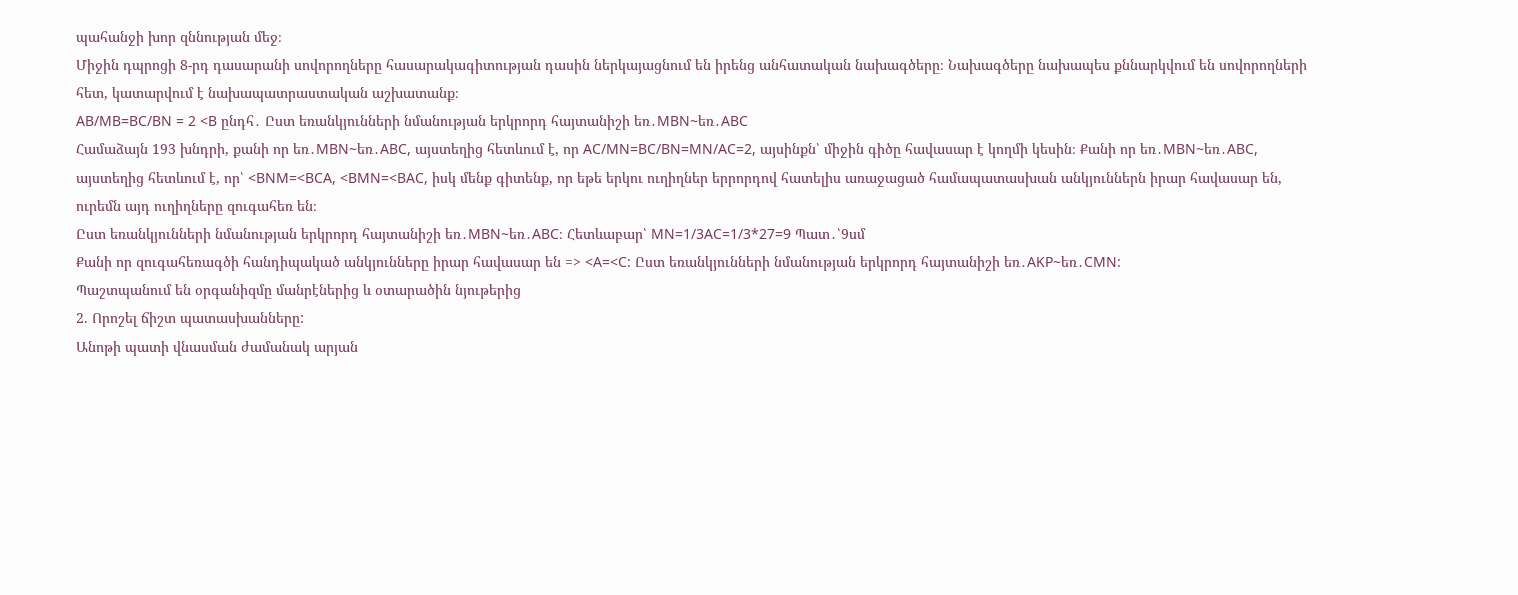պահանջի խոր զննության մեջ։
Միջին դպրոցի 8-րդ դասարանի սովորողները հասարակագիտության դասին ներկայացնում են իրենց անհատական նախագծերը։ Նախագծերը նախապես քննարկվում են սովորողների հետ, կատարվում է նախապատրաստական աշխատանք։
AB/MB=BC/BN = 2 <B ընդհ․ Ըստ եռանկյունների նմանության երկրորդ հայտանիշի եռ․MBN~եռ․ABC
Համաձայն 193 խնդրի, քանի որ եռ․MBN~եռ․ABC, այստեղից հետևում է, որ AC/MN=BC/BN=MN/AC=2, այսինքն՝ միջին գիծը հավասար է կողմի կեսին։ Քանի որ եռ․MBN~եռ․ABC, այստեղից հետևում է, որ՝ <BNM=<BCA, <BMN=<BAC, իսկ մենք գիտենք, որ եթե երկու ուղիղներ երրորդով հատելիս առաջացած համապատասխան անկյուններն իրար հավասար են, ուրեմն այդ ուղիղները զուգահեռ են։
Ըստ եռանկյունների նմանության երկրորդ հայտանիշի եռ․MBN~եռ․ABC։ Հետևաբար՝ MN=1/3AC=1/3*27=9 Պատ․՝9սմ
Քանի որ զուգահեռագծի հանդիպակած անկյունները իրար հավասար են => <A=<C: Ըստ եռանկյունների նմանության երկրորդ հայտանիշի եռ․AKP~եռ․CMN:
Պաշտպանում են օրգանիզմը մանրէներից և օտարածին նյութերից
2. Որոշել ճիշտ պատասխանները:
Անոթի պատի վնասման ժամանակ արյան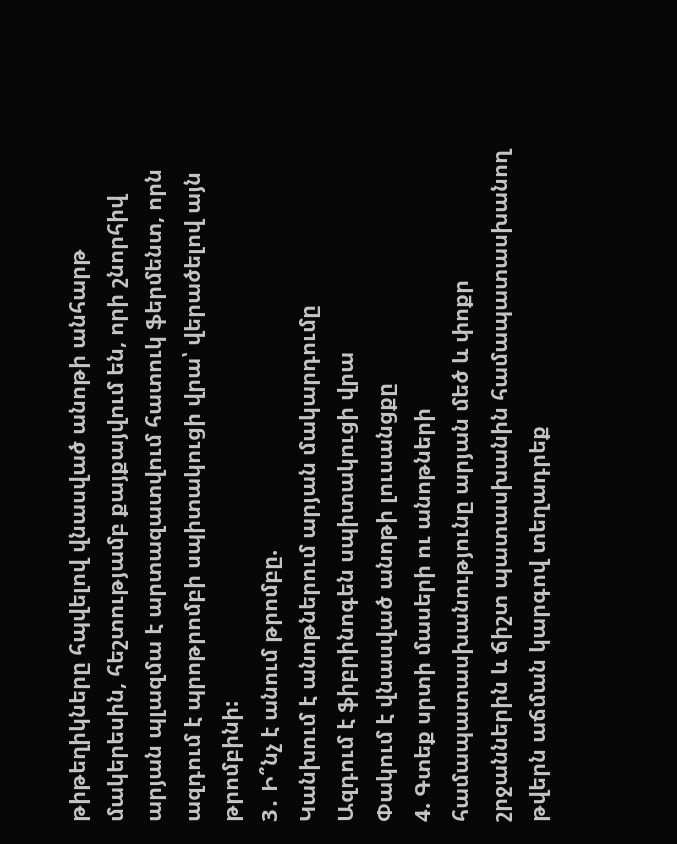թիթեղիկները հպվելով վնասված անոթի անհարթ մակերեսին, հեշտությամբ քայքայվում են, որի շնորհիվ արյան պլազմա է արտազատվում հատուկ ֆերմենտ, որն ազդում է պրոթրոմբի սպիտակուցի վրա՝ վերածելով այն թրոմբինի:
3․ Ի՞նչ է անում թրոմբը.
Կանխում է անոթներում արյան մակարդումը
Ազդում է ֆիբրինոգեն սպիտակուցի վրա
Փակում է վնասված անոթի լուսանցքը
4. Գտեք սրտի մասերի ու անոթների համապատասխանությունը արյան մեծ և փոքր շրջաններին և ճիշտ պատասխանին համապատասխանող թվերն աճման կարգով տեղադրեք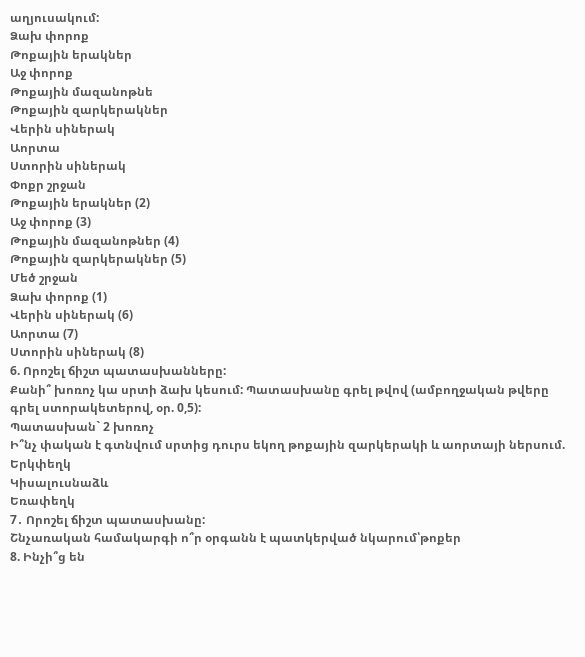աղյուսակում:
Ձախ փորոք
Թոքային երակներ
Աջ փորոք
Թոքային մազանոթնե
Թոքային զարկերակներ
Վերին սիներակ
Աորտա
Ստորին սիներակ
Փոքր շրջան
Թոքային երակներ (2)
Աջ փորոք (3)
Թոքային մազանոթներ (4)
Թոքային զարկերակներ (5)
Մեծ շրջան
Ձախ փորոք (1)
Վերին սիներակ (6)
Աորտա (7)
Ստորին սիներակ (8)
6. Որոշել ճիշտ պատասխանները:
Քանի՞ խոռոչ կա սրտի ձախ կեսում: Պատասխանը գրել թվով (ամբողջական թվերը գրել ստորակետերով, օր. 0,5):
Պատասխան` 2 խոռոչ
Ի՞նչ փական է գտնվում սրտից դուրս եկող թոքային զարկերակի և աորտայի ներսում.
Երկփեղկ
Կիսալուսնաձև
Եռափեղկ
7․ Որոշել ճիշտ պատասխանը:
Շնչառական համակարգի ո՞ր օրգանն է պատկերված նկարում՝թոքեր
8. Ինչի՞ց են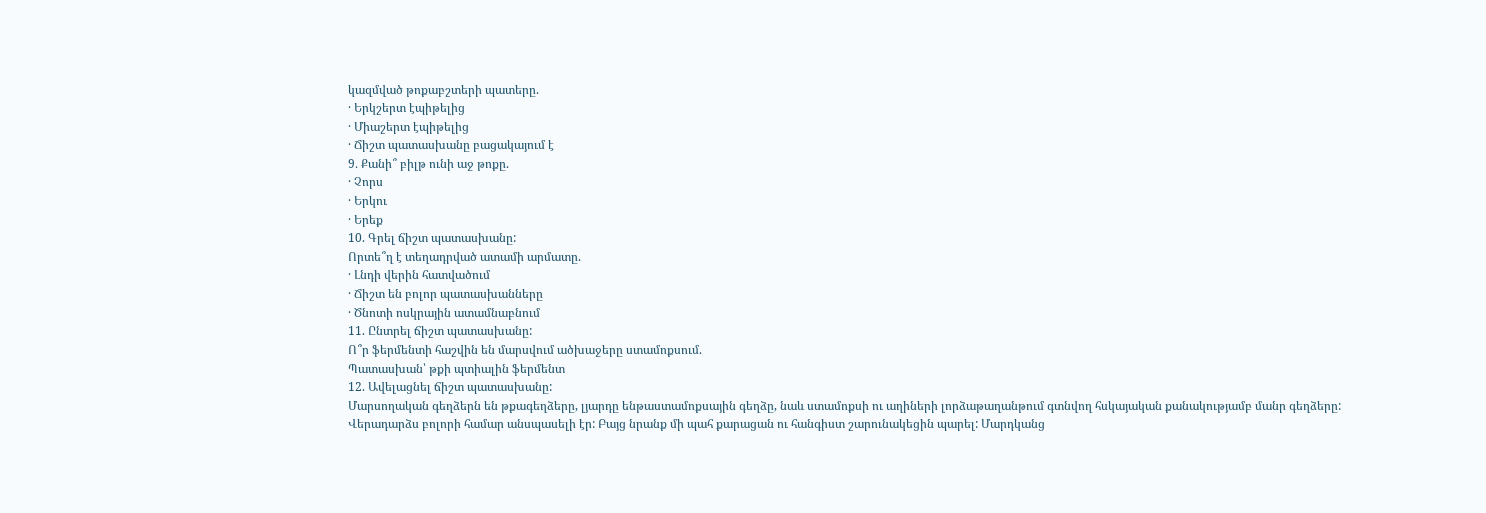կազմված թոքաբշտերի պատերը.
· Երկշերտ էպիթելից
· Միաշերտ էպիթելից
· Ճիշտ պատասխանը բացակայում է
9․ Քանի՞ բիլթ ունի աջ թոքը.
· Չորս
· Երկու
· Երեք
10. Գրել ճիշտ պատասխանը:
Որտե՞ղ է տեղադրված ատամի արմատը.
· Լնդի վերին հատվածում
· Ճիշտ են բոլոր պատասխանները
· Ծնոտի ոսկրային ատամնաբնում
11. Ընտրել ճիշտ պատասխանը:
Ո՞ր ֆերմենտի հաշվին են մարսվում ածխաջերը ստամոքսում.
Պատասխան՝ թքի պտիալին ֆերմենտ
12. Ավելացնել ճիշտ պատասխանը:
Մարսողական գեղձերն են թքագեղձերը, լյարդը ենթաստամոքսային գեղձը, նաև ստամոքսի ու աղիների լորձաթաղանթում գտնվող հսկայական քանակությամբ մանր գեղձերը:
Վերադարձս բոլորի համար անսպասելի էր: Բայց նրանք մի պահ քարացան ու հանգիստ շարունակեցին պարել: Մարդկանց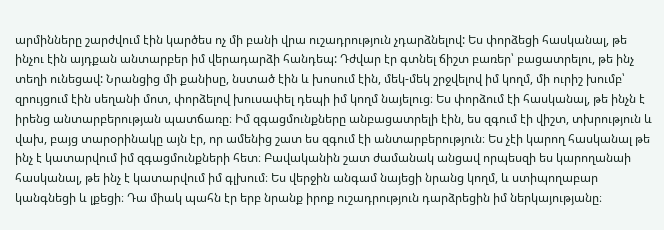արմինները շարժվում էին կարծես ոչ մի բանի վրա ուշադրություն չդարձնելով: Ես փորձեցի հասկանալ, թե ինչու էին այդքան անտարբեր իմ վերադարձի հանդեպ: Դժվար էր գտնել ճիշտ բառեր՝ բացատրելու, թե ինչ տեղի ունեցավ: Նրանցից մի քանիսը, նստած էին և խոսում էին, մեկ-մեկ շրջվելով իմ կողմ, մի ուրիշ խումբ՝ զրույցում էին սեղանի մոտ, փորձելով խուսափել դեպի իմ կողմ նայելուց։ Ես փորձում էի հասկանալ, թե ինչն է իրենց անտարբերության պատճառը։ Իմ զգացմունքները անբացատրելի էին, ես զգում էի վիշտ, տխրություն և վախ, բայց տարօրինակը այն էր, որ ամենից շատ ես զգում էի անտարբերություն։ Ես չէի կարող հասկանալ թե ինչ է կատարվում իմ զգացմունքների հետ։ Բավականին շատ ժամանակ անցավ որպեսզի ես կարողանաի հասկանալ, թե ինչ է կատարվում իմ գլխում։ Ես վերջին անգամ նայեցի նրանց կողմ, և ստիպողաբար կանգնեցի և լքեցի։ Դա միակ պահն էր երբ նրանք իրոք ուշադրություն դարձրեցին իմ ներկայությանը։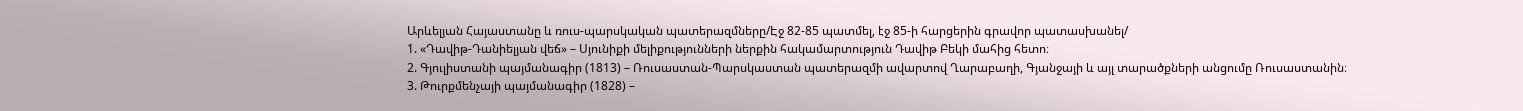Արևելյան Հայաստանը և ռուս-պարսկական պատերազմները/Էջ 82-85 պատմել, էջ 85-ի հարցերին գրավոր պատասխանել/
1. «Դավիթ-Դանիելյան վեճ» – Սյունիքի մելիքությունների ներքին հակամարտություն Դավիթ Բեկի մահից հետո։
2. Գյուլիստանի պայմանագիր (1813) – Ռուսաստան-Պարսկաստան պատերազմի ավարտով Ղարաբաղի, Գյանջայի և այլ տարածքների անցումը Ռուսաստանին։
3. Թուրքմենչայի պայմանագիր (1828) –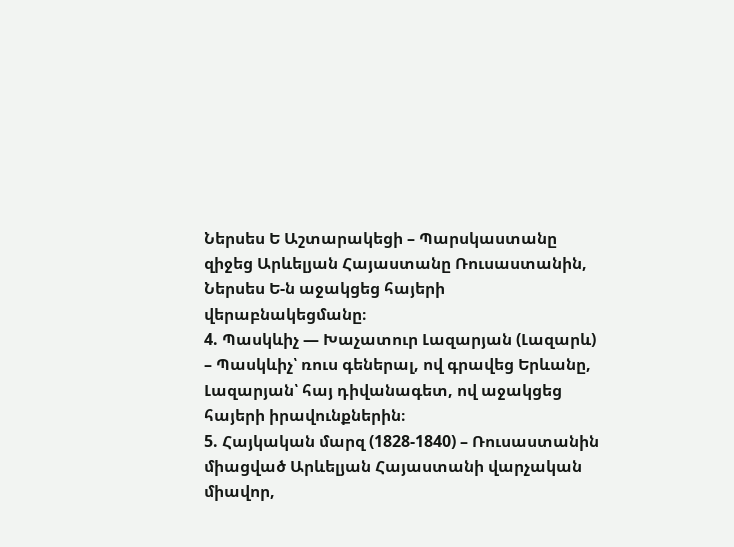Ներսես Ե Աշտարակեցի – Պարսկաստանը զիջեց Արևելյան Հայաստանը Ռուսաստանին, Ներսես Ե-ն աջակցեց հայերի վերաբնակեցմանը։
4. Պասկևիչ — Խաչատուր Լազարյան (Լազարև) – Պասկևիչ՝ ռուս գեներալ, ով գրավեց Երևանը, Լազարյան՝ հայ դիվանագետ, ով աջակցեց հայերի իրավունքներին։
5. Հայկական մարզ (1828-1840) – Ռուսաստանին միացված Արևելյան Հայաստանի վարչական միավոր,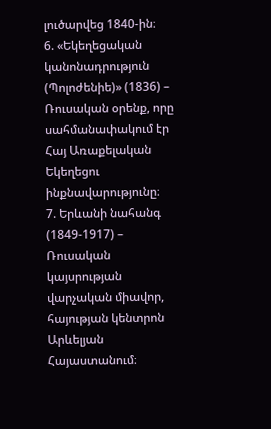լուծարվեց 1840-ին։
6. «Եկեղեցական կանոնադրություն (Պոլոժենիե)» (1836) – Ռուսական օրենք, որը սահմանափակում էր Հայ Առաքելական Եկեղեցու ինքնավարությունը։
7. Երևանի նահանգ (1849-1917) – Ռուսական կայսրության վարչական միավոր, հայության կենտրոն Արևելյան Հայաստանում։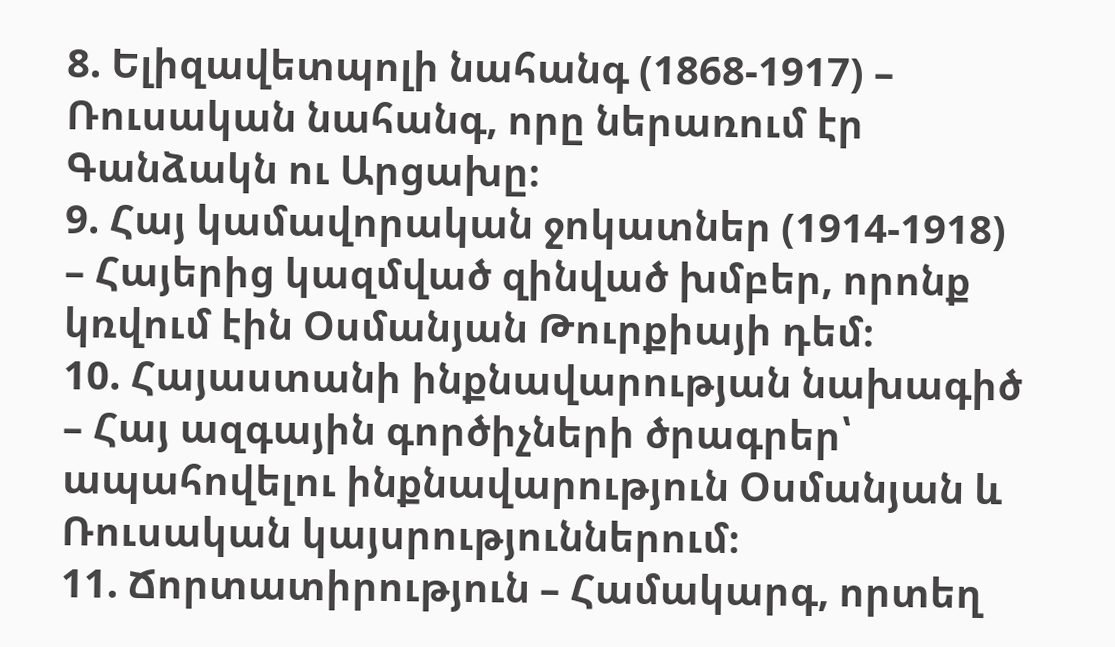8. Ելիզավետպոլի նահանգ (1868-1917) – Ռուսական նահանգ, որը ներառում էր Գանձակն ու Արցախը։
9. Հայ կամավորական ջոկատներ (1914-1918) – Հայերից կազմված զինված խմբեր, որոնք կռվում էին Օսմանյան Թուրքիայի դեմ։
10. Հայաստանի ինքնավարության նախագիծ – Հայ ազգային գործիչների ծրագրեր՝ ապահովելու ինքնավարություն Օսմանյան և Ռուսական կայսրություններում։
11. Ճորտատիրություն – Համակարգ, որտեղ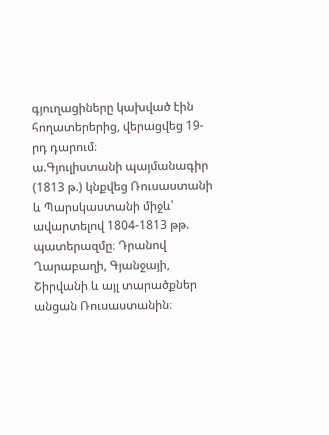գյուղացիները կախված էին հողատերերից, վերացվեց 19-րդ դարում։
ա.Գյուլիստանի պայմանագիր (1813 թ.) կնքվեց Ռուսաստանի և Պարսկաստանի միջև՝ ավարտելով 1804-1813 թթ. պատերազմը։ Դրանով Ղարաբաղի, Գյանջայի, Շիրվանի և այլ տարածքներ անցան Ռուսաստանին։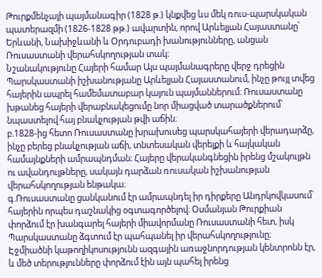Թուրքմենչայի պայմանագիր (1828 թ.) կնքվեց ևս մեկ ռուս-պարսկական պատերազմի (1826-1828 թթ.) ավարտին, որով Արևելյան Հայաստանը՝ Երևանի, Նախիջևանի և Օրդուբադի խանությունները, անցան Ռուսաստանի վերահսկողության տակ։
Նշանակությունը Հայերի համար Այս պայմանագրերը վերջ դրեցին Պարսկաստանի իշխանությանը Արևելյան Հայաստանում, ինչը թույլ տվեց հայերին ապրել համեմատաբար կայուն պայմաններում։ Ռուսաստանը խթանեց հայերի վերաբնակեցումը նոր միացված տարածքներում՝ նպաստելով հայ բնակչության թվի աճին։
բ.1828-ից հետո Ռուսաստանը խրախուսեց պարսկահայերի վերադարձը, ինչը բերեց բնակչության աճի, տնտեսական վերելքի և հայկական համայնքների ամրապնդման։ Հայերը վերականգնեցին իրենց մշակույթն ու ավանդույթները, սակայն դարձան ռուսական իշխանության վերահսկողության ենթակա։
գ.Ռուսաստանը ցանկանում էր ամրապնդել իր դիրքերը Անդրկովկասում՝ հայերին որպես դաշնակից օգտագործելով։ Օսմանյան Թուրքիան փորձում էր խանգարել հայերի միավորմանը Ռուսաստանի հետ, իսկ Պարսկաստանը ձգտում էր պահպանել իր վերահսկողությունը։ Էջմիածնի կաթողիկոսությունն ազգային առաջնորդության կենտրոնն էր, և մեծ տերությունները փորձում էին այն պահել իրենց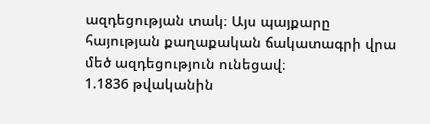ազդեցության տակ։ Այս պայքարը հայության քաղաքական ճակատագրի վրա մեծ ազդեցություն ունեցավ։
1.1836 թվականին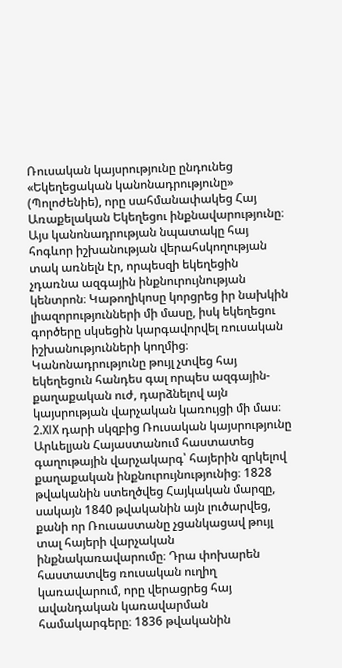Ռուսական կայսրությունը ընդունեց «Եկեղեցական կանոնադրությունը» (Պոլոժենիե), որը սահմանափակեց Հայ Առաքելական Եկեղեցու ինքնավարությունը։ Այս կանոնադրության նպատակը հայ հոգևոր իշխանության վերահսկողության տակ առնելն էր, որպեսզի եկեղեցին չդառնա ազգային ինքնուրույնության կենտրոն։ Կաթողիկոսը կորցրեց իր նախկին լիազորությունների մի մասը, իսկ եկեղեցու գործերը սկսեցին կարգավորվել ռուսական իշխանությունների կողմից։ Կանոնադրությունը թույլ չտվեց հայ եկեղեցուն հանդես գալ որպես ազգային-քաղաքական ուժ, դարձնելով այն կայսրության վարչական կառույցի մի մաս։
2.XIX դարի սկզբից Ռուսական կայսրությունը Արևելյան Հայաստանում հաստատեց գաղութային վարչակարգ՝ հայերին զրկելով քաղաքական ինքնուրույնությունից։ 1828 թվականին ստեղծվեց Հայկական մարզը, սակայն 1840 թվականին այն լուծարվեց, քանի որ Ռուսաստանը չցանկացավ թույլ տալ հայերի վարչական ինքնակառավարումը։ Դրա փոխարեն հաստատվեց ռուսական ուղիղ կառավարում, որը վերացրեց հայ ավանդական կառավարման համակարգերը։ 1836 թվականին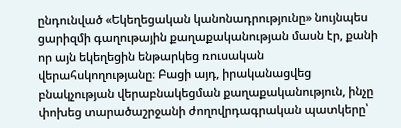ընդունված «Եկեղեցական կանոնադրությունը» նույնպես ցարիզմի գաղութային քաղաքականության մասն էր, քանի որ այն եկեղեցին ենթարկեց ռուսական վերահսկողությանը։ Բացի այդ, իրականացվեց բնակչության վերաբնակեցման քաղաքականություն, ինչը փոխեց տարածաշրջանի ժողովրդագրական պատկերը՝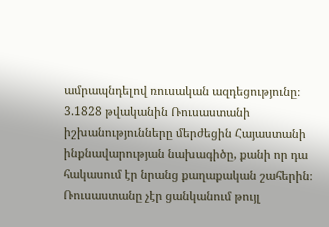ամրապնդելով ռուսական ազդեցությունը։
3.1828 թվականին Ռուսաստանի իշխանությունները մերժեցին Հայաստանի ինքնավարության նախագիծը, քանի որ դա հակասում էր նրանց քաղաքական շահերին։ Ռուսաստանը չէր ցանկանում թույլ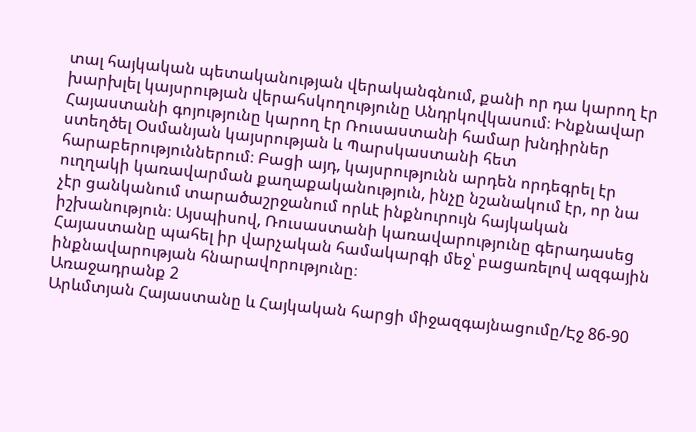տալ հայկական պետականության վերականգնում, քանի որ դա կարող էր խարխլել կայսրության վերահսկողությունը Անդրկովկասում։ Ինքնավար Հայաստանի գոյությունը կարող էր Ռուսաստանի համար խնդիրներ ստեղծել Օսմանյան կայսրության և Պարսկաստանի հետ հարաբերություններում։ Բացի այդ, կայսրությունն արդեն որդեգրել էր ուղղակի կառավարման քաղաքականություն, ինչը նշանակում էր, որ նա չէր ցանկանում տարածաշրջանում որևէ ինքնուրույն հայկական իշխանություն։ Այսպիսով, Ռուսաստանի կառավարությունը գերադասեց Հայաստանը պահել իր վարչական համակարգի մեջ՝ բացառելով ազգային ինքնավարության հնարավորությունը։
Առաջադրանք 2
Արևմտյան Հայաստանը և Հայկական հարցի միջազգայնացումը/Էջ 86-90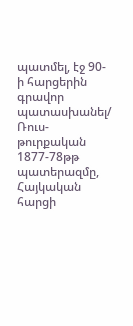պատմել, էջ 90-ի հարցերին գրավոր պատասխանել/
Ռուս-թուրքական 1877-78թթ պատերազմը, Հայկական հարցի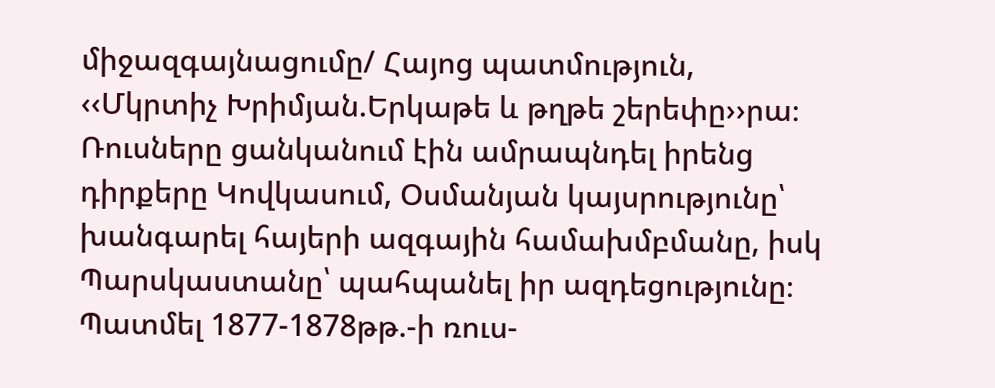միջազգայնացումը/ Հայոց պատմություն,
‹‹Մկրտիչ Խրիմյան.Երկաթե և թղթե շերեփը››րա։ Ռուսները ցանկանում էին ամրապնդել իրենց դիրքերը Կովկասում, Օսմանյան կայսրությունը՝ խանգարել հայերի ազգային համախմբմանը, իսկ Պարսկաստանը՝ պահպանել իր ազդեցությունը։
Պատմել 1877-1878թթ.-ի ռուս-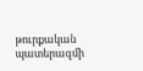թուրքական պատերազմի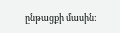ընթացքի մասին: